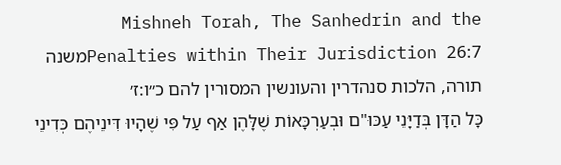Mishneh Torah, The Sanhedrin and the Penalties within Their Jurisdiction 26:7משנה תורה, הלכות סנהדרין והעונשין המסורין להם כ״ו:ז׳
כָּל הַדָּן בְּדַיָּנֵי עַכּוּ"ם וּבְעַרְכָּאוֹת שֶׁלָּהֶן אַף עַל פִּי שֶׁהָיוּ דִּינֵיהֶם כְּדִינֵי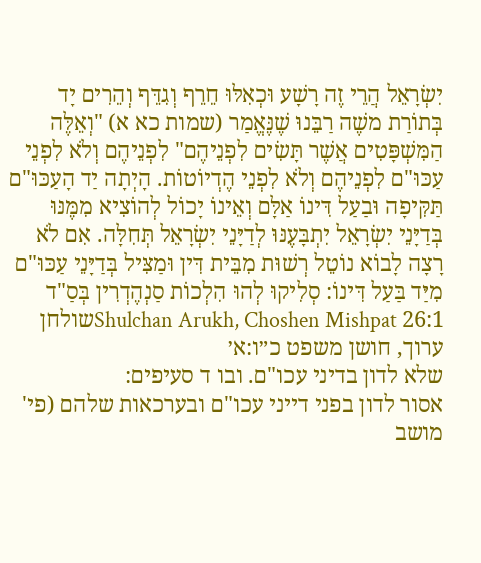יִשְׂרָאֵל הֲרֵי זֶה רָשָׁע וּכְאִלּוּ חֵרֵף וְגִדֵּף וְהֵרִים יָד בְּתוֹרַת משֶׁה רַבֵּנוּ שֶׁנֶּאֱמַר (שמות כא א) "וְאֵלֶּה הַמִּשְׁפָּטִים אֲשֶׁר תָּשִׂים לִפְנֵיהֶם" לִפְנֵיהֶם וְלֹא לִפְנֵי עַכּוּ"ם לִפְנֵיהֶם וְלֹא לִפְנֵי הֶדְיוֹטוֹת. הָיְתָה יַד הָעַכּוּ"ם תַּקִּיפָה וּבַעַל דִּינוֹ אַלָּם וְאֵינוֹ יָכוֹל לְהוֹצִיא מִמֶּנּוּ בְּדַיָּנֵי יִשְׂרָאֵל יִתְבָּעֶנּוּ לְדַיָּנֵי יִשְׂרָאֵל תְּחִלָּה. אִם לֹא רָצָה לָבוֹא נוֹטֵל רְשׁוּת מִבֵּית דִּין וּמַצִּיל בְּדַיָּנֵי עַכּוּ"ם מִיַּד בַּעַל דִּינוֹ: סְלִיקוּ לְהוּ הִלְכוֹת סַנְהֶדְרִין בְּסַ"ד
Shulchan Arukh, Choshen Mishpat 26:1שולחן ערוך, חושן משפט כ״ו:א׳
שלא לדון בדיני עכו"ם. ובו ד סעיפים:
אסור לדון בפני דייני עכו"ם ובערכאות שלהם (פי' מושב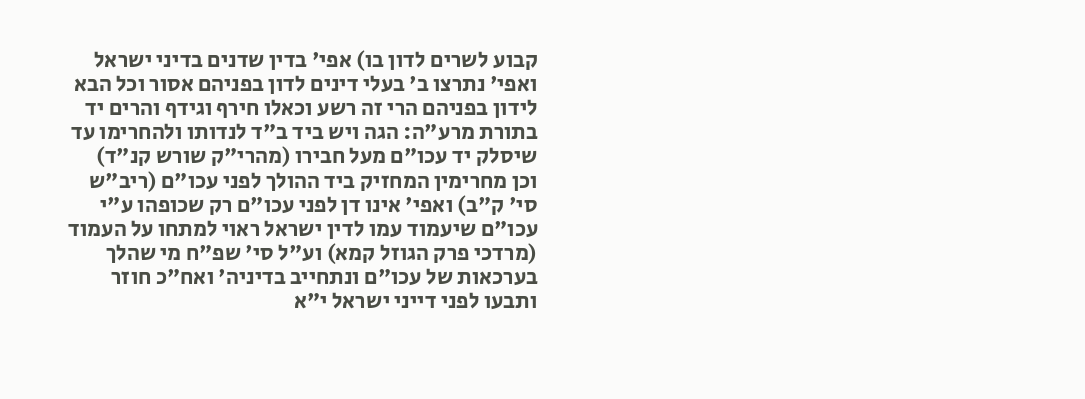קבוע לשרים לדון בו) אפי' בדין שדנים בדיני ישראל ואפי' נתרצו ב' בעלי דינים לדון בפניהם אסור וכל הבא לידון בפניהם הרי זה רשע וכאלו חירף וגידף והרים יד בתורת מרע"ה: הגה ויש ביד ב"ד לנדותו ולהחרימו עד שיסלק יד עכו"ם מעל חבירו (מהרי"ק שורש קנ"ד) וכן מחרימין המחזיק ביד ההולך לפני עכו"ם (ריב"ש סי' ק"ב) ואפי' אינו דן לפני עכו"ם רק שכופהו ע"י עכו"ם שיעמוד עמו לדין ישראל ראוי למתחו על העמוד (מרדכי פרק הגוזל קמא) וע"ל סי' שפ"ח מי שהלך בערכאות של עכו"ם ונתחייב בדיניה' ואח"כ חוזר ותבעו לפני דייני ישראל י"א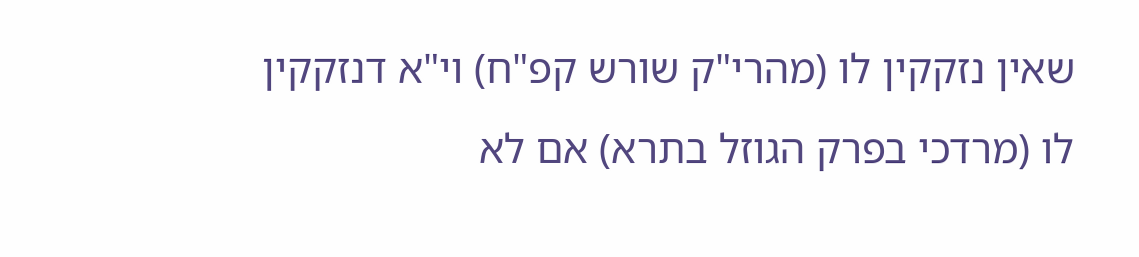שאין נזקקין לו (מהרי"ק שורש קפ"ח) וי"א דנזקקין לו (מרדכי בפרק הגוזל בתרא) אם לא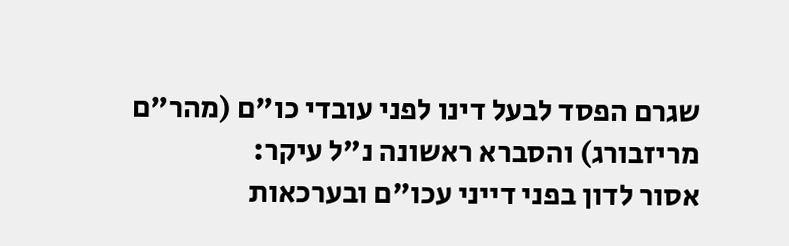שגרם הפסד לבעל דינו לפני עובדי כו"ם (מהר"ם מריזבורג) והסברא ראשונה נ"ל עיקר:
אסור לדון בפני דייני עכו"ם ובערכאות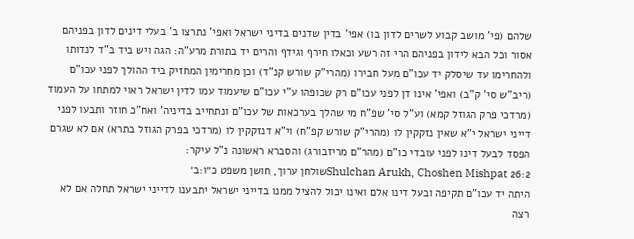שלהם (פי' מושב קבוע לשרים לדון בו) אפי' בדין שדנים בדיני ישראל ואפי' נתרצו ב' בעלי דינים לדון בפניהם אסור וכל הבא לידון בפניהם הרי זה רשע וכאלו חירף וגידף והרים יד בתורת מרע"ה: הגה ויש ביד ב"ד לנדותו ולהחרימו עד שיסלק יד עכו"ם מעל חבירו (מהרי"ק שורש קנ"ד) וכן מחרימין המחזיק ביד ההולך לפני עכו"ם (ריב"ש סי' ק"ב) ואפי' אינו דן לפני עכו"ם רק שכופהו ע"י עכו"ם שיעמוד עמו לדין ישראל ראוי למתחו על העמוד (מרדכי פרק הגוזל קמא) וע"ל סי' שפ"ח מי שהלך בערכאות של עכו"ם ונתחייב בדיניה' ואח"כ חוזר ותבעו לפני דייני ישראל י"א שאין נזקקין לו (מהרי"ק שורש קפ"ח) וי"א דנזקקין לו (מרדכי בפרק הגוזל בתרא) אם לא שגרם הפסד לבעל דינו לפני עובדי כו"ם (מהר"ם מריזבורג) והסברא ראשונה נ"ל עיקר:
Shulchan Arukh, Choshen Mishpat 26:2שולחן ערוך, חושן משפט כ״ו:ב׳
היתה יד עכו"ם תקיפה ובעל דינו אלם ואינו יכול להציל ממנו בדייני ישראל יתבענו לדייני ישראל תחלה אם לא רצה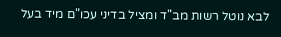לבא נוטל רשות מב"ד ומציל בדיני עכו"ם מיד בעל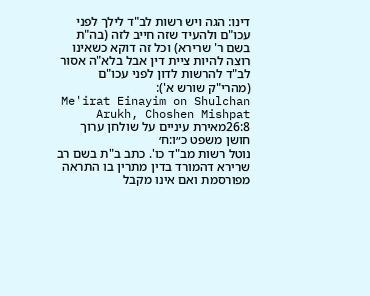דינו: הגה ויש רשות לב"ד לילך לפני עכו"ם ולהעיד שזה חייב לזה (בה"ת בשם ר' שרירא) וכל זה דוקא כשאינו רוצה להיות ציית דין אבל בלא"ה אסור לב"ד להרשות לדון לפני עכו"ם (מהרי"ק שורש א'):
Me'irat Einayim on Shulchan Arukh, Choshen Mishpat 26:8מאירת עיניים על שולחן ערוך חושן משפט כ״ו:ח׳
נוטל רשות מב"ד כו'. כתב ב"ת בשם רב שרירא דהמורד בדין מתרין בו התראה מפורסמת ואם אינו מקבל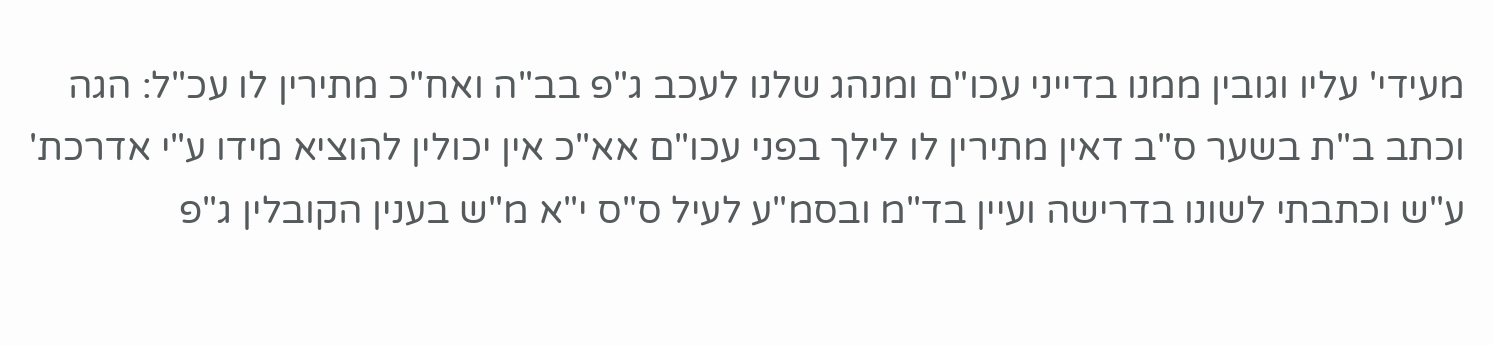מעידי' עליו וגובין ממנו בדייני עכו"ם ומנהג שלנו לעכב ג"פ בב"ה ואח"כ מתירין לו עכ"ל: הגה וכתב ב"ת בשער ס"ב דאין מתירין לו לילך בפני עכו"ם אא"כ אין יכולין להוציא מידו ע"י אדרכת' ע"ש וכתבתי לשונו בדרישה ועיין בד"מ ובסמ"ע לעיל ס"ס י"א מ"ש בענין הקובלין ג"פ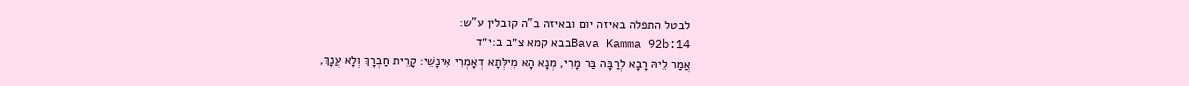לבטל התפלה באיזה יום ובאיזה ב"ה קובלין ע"ש:
Bava Kamma 92b:14בבא קמא צ״ב ב:י״ד
אֲמַר לֵיהּ רָבָא לְרַבָּה בַּר מָרִי, מְנָא הָא מִילְּתָא דְאָמְרִי אִינָשֵׁי: קָרֵית חַבְרָךְ וְלָא עֲנָךְ,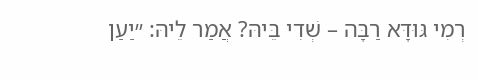רְמִי גּוּדָּא רַבָּה – שְׁדִי בֵּיהּ? אֲמַר לֵיהּ: ״יַעַן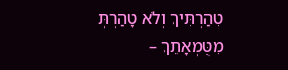טִהַרְתִּיךְ וְלֹא טָהַרְתְּ מִטֻּמְאָתֵךְ –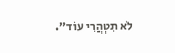לֹא תִטְהֲרִי עוֹד״.